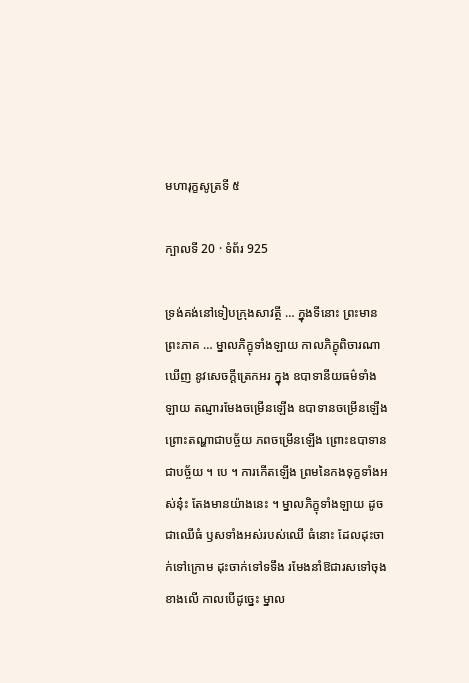មហារុក្ខសូត្រទី ៥

ក្បាលទី 20 · ទំព័រ 925

ទ្រង់គង់នៅទៀបក្រុងសាវត្ថី … ក្នុងទីនោះ ព្រះមានព្រះភាគ … ម្នាលភិក្ខុទាំងឡាយ កាលភិក្ខុពិចារណាឃើញ នូវសេចក្តីត្រេកអរ ក្នុង ឧបាទានីយធម៌ទាំងឡាយ តណ្ញារមែងចម្រើនឡើង ឧបាទានចម្រើនឡើង ព្រោះតណ្ហាជាបច្ច័យ ភពចម្រើនឡើង ព្រោះឧបាទានជាបច្ច័យ ។ បេ ។ ការកើតឡើង ព្រមនៃកងទុក្ខទាំងអស់នុ៎ះ តែងមានយ៉ាងនេះ ។ ម្នាលភិក្ខុទាំងឡាយ ដូចជាឈើធំ ឫសទាំងអស់របស់ឈើ ធំនោះ ដែលដុះចាក់ទៅក្រោម ដុះចាក់ទៅទទឹង រមែងនាំឱជារសទៅចុងខាងលើ កាលបើដូច្នេះ ម្នាល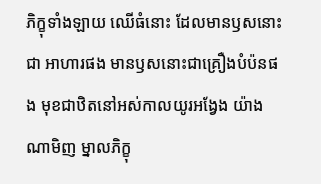ភិក្ខុទាំងឡាយ ឈើធំនោះ ដែលមានឫសនោះជា អាហារផង មានឫសនោះជាគ្រឿងបំប៉នផង មុខជាឋិតនៅអស់កាលយូរអង្វែង យ៉ាងណាមិញ ម្នាលភិក្ខុ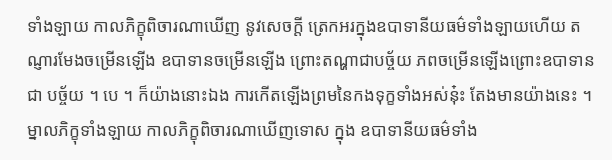ទាំងឡាយ កាលភិក្ខុពិចារណាឃើញ នូវសេចក្តី ត្រេកអរក្នុងឧបាទានីយធម៌ទាំងឡាយហើយ តណ្ញារមែងចម្រើនឡើង ឧបាទានចម្រើនឡើង ព្រោះតណ្ហាជាបច្ច័យ ភពចម្រើនឡើងព្រោះឧបាទានជា បច្ច័យ ។ បេ ។ ក៏យ៉ាងនោះឯង ការកើតឡើងព្រមនៃកងទុក្ខទាំងអស់នុ៎ះ តែងមានយ៉ាងនេះ ។ ម្នាលភិក្ខុទាំងឡាយ កាលភិក្ខុពិចារណាឃើញទោស ក្នុង ឧបាទានីយធម៌ទាំង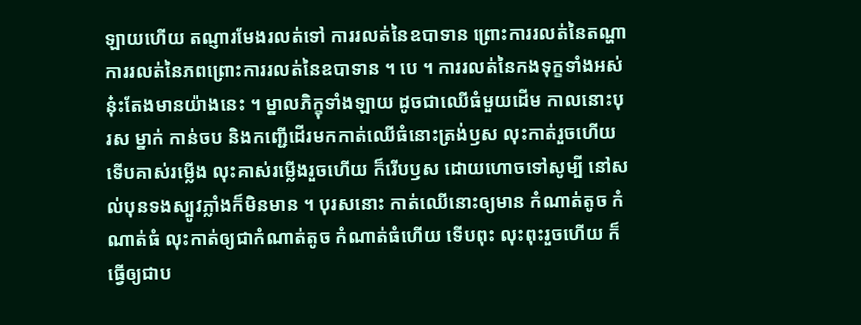ឡាយហើយ តណ្ញារមែងរលត់ទៅ ការរលត់នៃឧបាទាន ព្រោះការរលត់នៃតណ្ហា ការរលត់នៃភពព្រោះការរលត់នៃឧបាទាន ។ បេ ។ ការរលត់នៃកងទុក្ខទាំងអស់នុ៎ះតែងមានយ៉ាងនេះ ។ ម្នាលភិក្ខុទាំងឡាយ ដូចជាឈើធំមួយដើម កាលនោះបុរស ម្នាក់ កាន់ចប និងកញ្ជើដើរមកកាត់ឈើធំនោះត្រង់ឫស លុះកាត់រួចហើយ ទើបគាស់រម្លើង លុះគាស់រម្លើងរួចហើយ ក៏រើបឫស ដោយហោចទៅសូម្បី នៅសល់បុនទងស្បូវភ្លាំងក៏មិនមាន ។ បុរសនោះ កាត់ឈើនោះឲ្យមាន កំណាត់តូច កំណាត់ធំ លុះកាត់ឲ្យជាកំណាត់តូច កំណាត់ធំហើយ ទើបពុះ លុះពុះរួចហើយ ក៏ធ្វើឲ្យជាប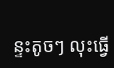ន្ទះតូចៗ លុះធ្វើ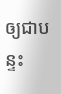ឲ្យជាបន្ទះ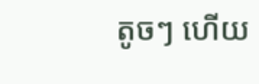តូចៗ ហើយ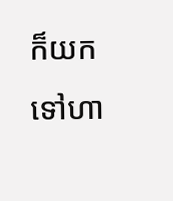ក៏យក ទៅហា